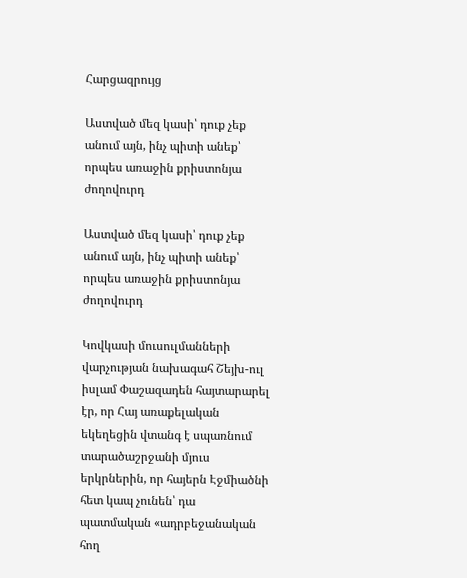Հարցազրույց

Աստված մեզ կասի՝ դուք չեք անում այն, ինչ պիտի անեք՝ որպես առաջին քրիստոնյա ժողովուրդ

Աստված մեզ կասի՝ դուք չեք անում այն, ինչ պիտի անեք՝ որպես առաջին քրիստոնյա ժողովուրդ

Կովկասի մուսուլմանների վարչության նախագահ Շեյխ-ուլ իսլամ Փաշազադեն հայտարարել էր, որ Հայ առաքելական եկեղեցին վտանգ է սպառնում տարածաշրջանի մյուս երկրներին, որ հայերն Էջմիածնի հետ կապ չունեն՝ դա պատմական «ադրբեջանական հող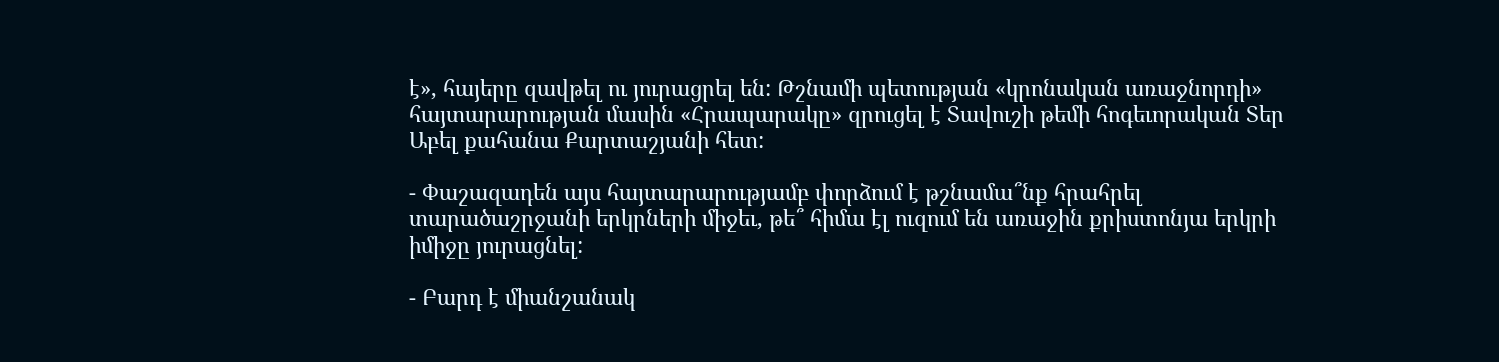է», հայերը զավթել ու յուրացրել են: Թշնամի պետության «կրոնական առաջնորդի» հայտարարության մասին «Հրապարակը» զրուցել է Տավուշի թեմի հոգեւորական Տեր Աբել քահանա Քարտաշյանի հետ:

- Փաշազադեն այս հայտարարությամբ փորձում է թշնամա՞նք հրահրել տարածաշրջանի երկրների միջեւ, թե՞ հիմա էլ ուզում են առաջին քրիստոնյա երկրի իմիջը յուրացնել:

- Բարդ է միանշանակ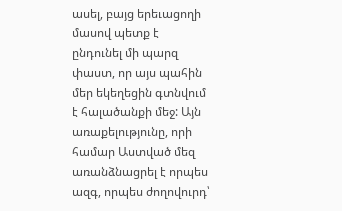ասել, բայց երեւացողի մասով պետք է ընդունել մի պարզ փաստ, որ այս պահին մեր եկեղեցին գտնվում է հալածանքի մեջ: Այն առաքելությունը, որի համար Աստված մեզ առանձնացրել է որպես ազգ, որպես ժողովուրդ՝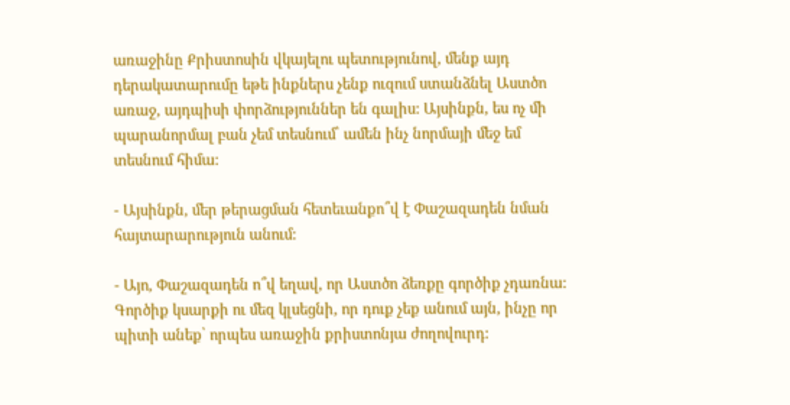առաջինը Քրիստոսին վկայելու պետությունով, մենք այդ դերակատարումը եթե ինքներս չենք ուզում ստանձնել Աստծո առաջ, այդպիսի փորձություններ են գալիս: Այսինքն, ես ոչ մի պարանորմալ բան չեմ տեսնում՝ ամեն ինչ նորմայի մեջ եմ տեսնում հիմա:

- Այսինքն, մեր թերացման հետեւանքո՞վ է Փաշազադեն նման հայտարարություն անում:

- Այո, Փաշազադեն ո՞վ եղավ, որ Աստծո ձեռքը գործիք չդառնա: Գործիք կսարքի ու մեզ կլսեցնի, որ դուք չեք անում այն, ինչը որ պիտի անեք՝ որպես առաջին քրիստոնյա ժողովուրդ: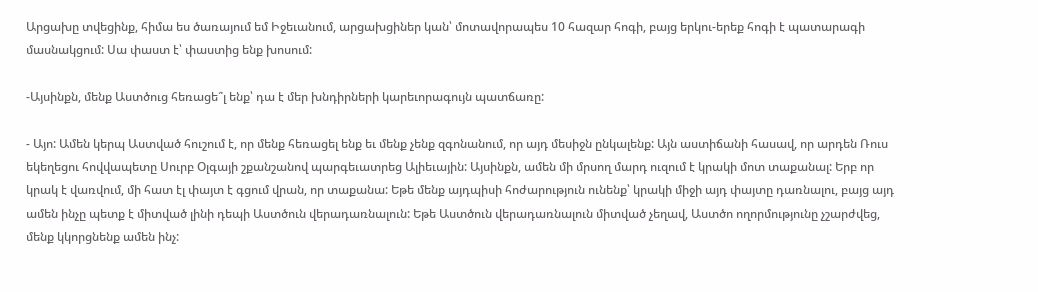Արցախը տվեցինք, հիմա ես ծառայում եմ Իջեւանում, արցախցիներ կան՝ մոտավորապես 10 հազար հոգի, բայց երկու-երեք հոգի է պատարագի մասնակցում: Սա փաստ է՝ փաստից ենք խոսում:

-Այսինքն, մենք Աստծուց հեռացե՞լ ենք՝ դա է մեր խնդիրների կարեւորագույն պատճառը:

- Այո: Ամեն կերպ Աստված հուշում է, որ մենք հեռացել ենք եւ մենք չենք զգոնանում, որ այդ մեսիջն ընկալենք: Այն աստիճանի հասավ, որ արդեն Ռուս եկեղեցու հովվապետը Սուրբ Օլգայի շքանշանով պարգեւատրեց Ալիեւային: Այսինքն, ամեն մի մրսող մարդ ուզում է կրակի մոտ տաքանալ: Երբ որ կրակ է վառվում, մի հատ էլ փայտ է գցում վրան, որ տաքանա: Եթե մենք այդպիսի հոժարություն ունենք՝ կրակի միջի այդ փայտը դառնալու, բայց այդ ամեն ինչը պետք է միտված լինի դեպի Աստծուն վերադառնալուն: Եթե Աստծուն վերադառնալուն միտված չեղավ, Աստծո ողորմությունը չշարժվեց, մենք կկորցնենք ամեն ինչ: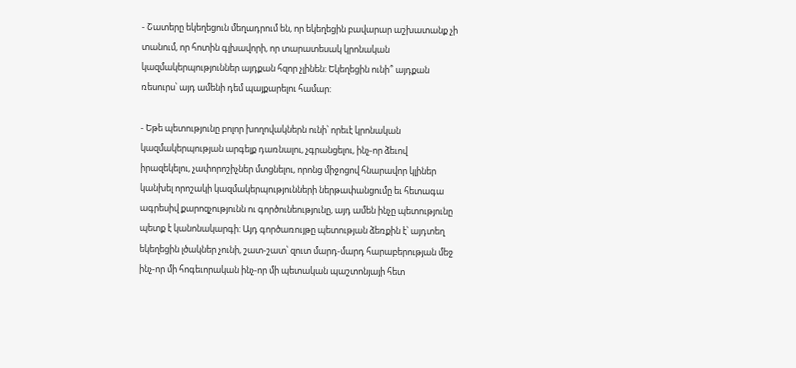- Շատերը եկեղեցուն մեղադրում են, որ եկեղեցին բավարար աշխատանք չի տանում, որ հոտին գլխավորի, որ տարատեսակ կրոնական կազմակերպություններ այդքան հզոր չլինեն: Եկեղեցին ունի՞ այդքան ռեսուրս՝ այդ ամենի դեմ պայքարելու համար:

- Եթե պետությունը բոլոր խողովակներն ունի՝ որեւէ կրոնական կազմակերպության արգելք դառնալու, չգրանցելու, ինչ-որ ձեւով իրազեկելու, չափորոշիչներ մտցնելու, որոնց միջոցով հնարավոր կլիներ կանխել որոշակի կազմակերպությունների ներթափանցումը եւ հետագա ագրեսիվ քարոզչությունն ու գործունեությունը, այդ ամեն ինչը պետությունը պետք է կանոնակարգի: Այդ գործառույթը պետության ձեռքին է՝ այդտեղ եկեղեցին լծակներ չունի, շատ-շատ՝ զուտ մարդ-մարդ հարաբերության մեջ ինչ-որ մի հոգեւորական ինչ-որ մի պետական պաշտոնյայի հետ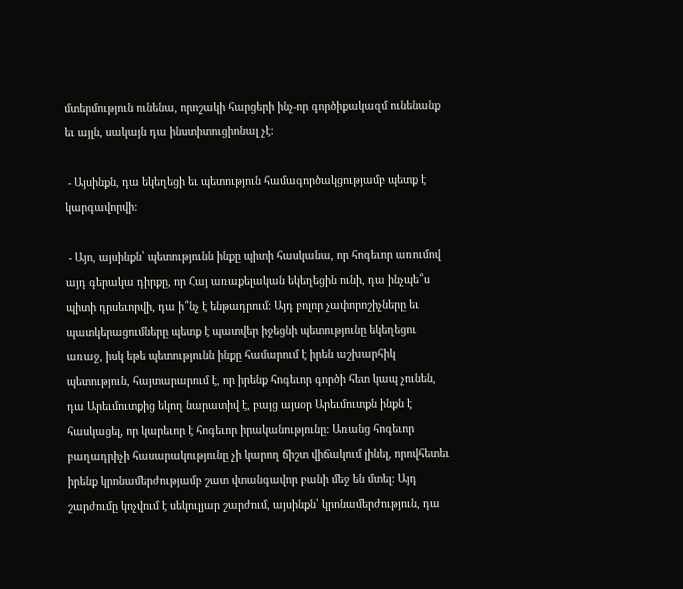մտերմություն ունենա, որոշակի հարցերի ինչ-որ գործիքակազմ ունենանք եւ այլն, սակայն դա ինստիտուցիոնալ չէ:

 - Այսինքն, դա եկեղեցի եւ պետություն համագործակցությամբ պետք է կարգավորվի:

 - Այո, այսինքն՝ պետությունն ինքը պիտի հասկանա, որ հոգեւոր առումով այդ գերակա դիրքը, որ Հայ առաքելական եկեղեցին ունի, դա ինչպե՞ս պիտի դրսեւորվի, դա ի՞նչ է ենթադրում: Այդ բոլոր չափորոշիչները եւ պատկերացումները պետք է պատվեր իջեցնի պետությունը եկեղեցու առաջ, իսկ եթե պետությունն ինքը համարում է իրեն աշխարհիկ պետություն, հայտարարում է, որ իրենք հոգեւոր գործի հետ կապ չունեն, դա Արեւմուտքից եկող նարատիվ է, բայց այսօր Արեւմուտքն ինքն է հասկացել, որ կարեւոր է հոգեւոր իրականությունը: Առանց հոգեւոր բաղադրիչի հասարակությունը չի կարող ճիշտ վիճակում լինել, որովհետեւ իրենք կրոնամերժությամբ շատ վտանգավոր բանի մեջ են մտել: Այդ շարժումը կոչվում է սեկուլյար շարժում, այսինքն՝ կրոնամերժություն, դա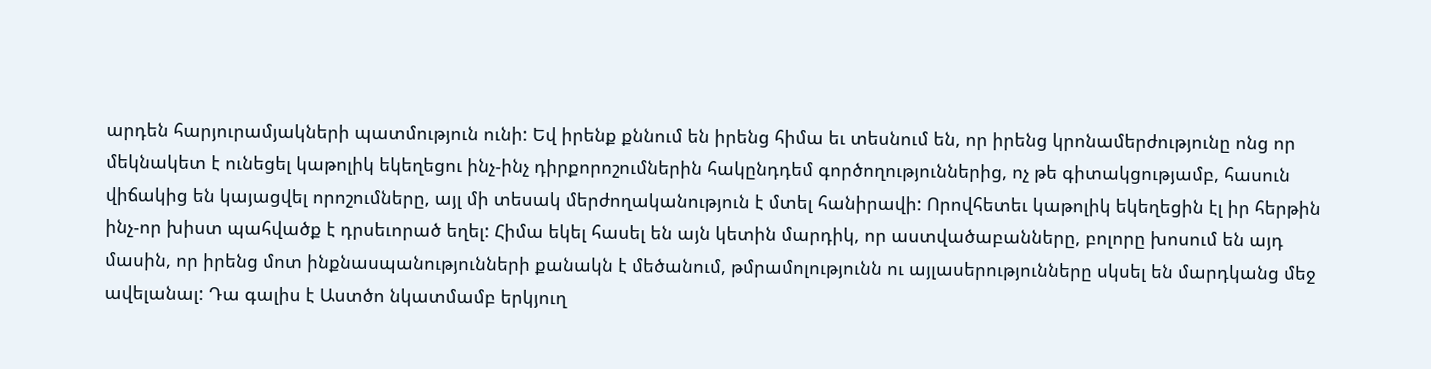արդեն հարյուրամյակների պատմություն ունի: Եվ իրենք քննում են իրենց հիմա եւ տեսնում են, որ իրենց կրոնամերժությունը ոնց որ մեկնակետ է ունեցել կաթոլիկ եկեղեցու ինչ-ինչ դիրքորոշումներին հակընդդեմ գործողություններից, ոչ թե գիտակցությամբ, հասուն վիճակից են կայացվել որոշումները, այլ մի տեսակ մերժողականություն է մտել հանիրավի: Որովհետեւ կաթոլիկ եկեղեցին էլ իր հերթին ինչ-որ խիստ պահվածք է դրսեւորած եղել: Հիմա եկել հասել են այն կետին մարդիկ, որ աստվածաբանները, բոլորը խոսում են այդ մասին, որ իրենց մոտ ինքնասպանությունների քանակն է մեծանում, թմրամոլությունն ու այլասերությունները սկսել են մարդկանց մեջ ավելանալ: Դա գալիս է Աստծո նկատմամբ երկյուղ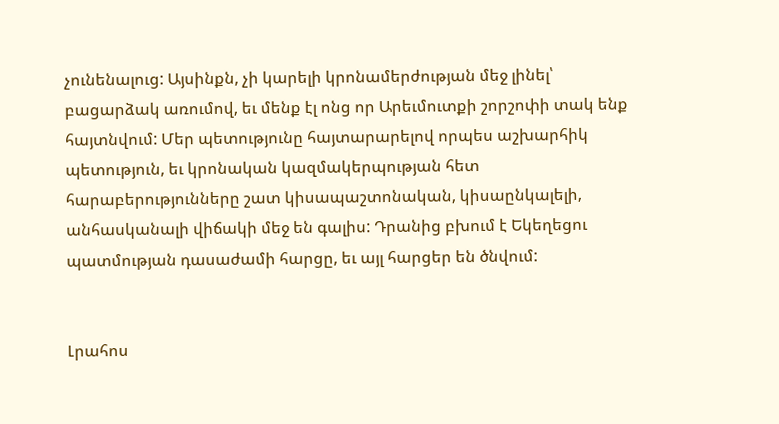չունենալուց: Այսինքն, չի կարելի կրոնամերժության մեջ լինել՝ բացարձակ առումով, եւ մենք էլ ոնց որ Արեւմուտքի շորշոփի տակ ենք հայտնվում: Մեր պետությունը հայտարարելով որպես աշխարհիկ պետություն, եւ կրոնական կազմակերպության հետ հարաբերությունները շատ կիսապաշտոնական, կիսաընկալելի, անհասկանալի վիճակի մեջ են գալիս: Դրանից բխում է Եկեղեցու պատմության դասաժամի հարցը, եւ այլ հարցեր են ծնվում:


Լրահոս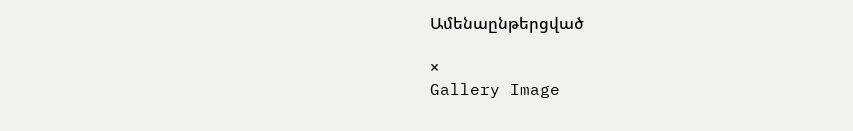Ամենաընթերցված

×
Gallery Image